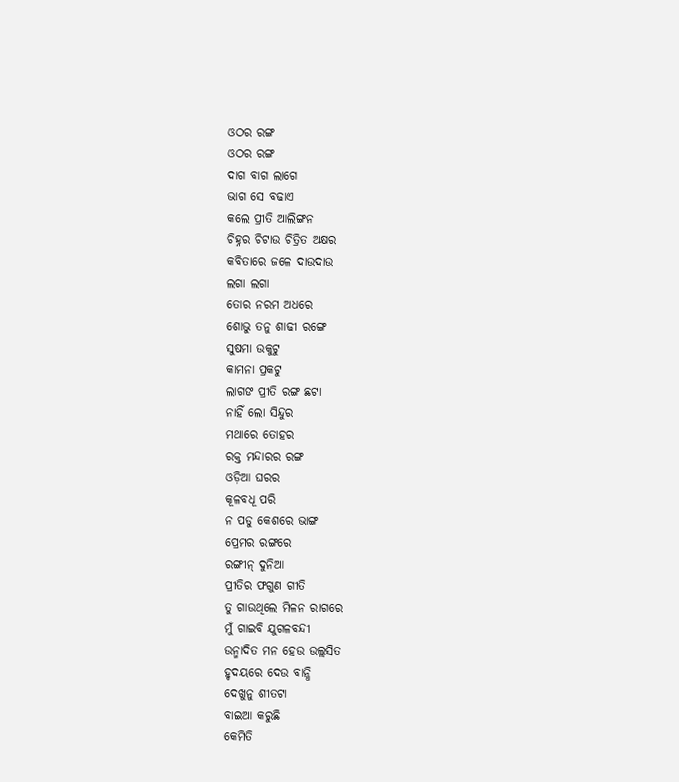ଓଠର ରଙ୍ଗ
ଓଠର ରଙ୍ଗ
ଦାଗ ବାଗ ଲାଗେ
ଭାଗ ସେ ବଢାଏ
କଲେ ପ୍ରୀତି ଆଲିଙ୍ଗନ
ଚିହ୍ନର ଚିଟାଉ ଚିତ୍ରିତ ଅକ୍ଷର
କବିତାରେ ଜଳେ ଦାଉଦାଉ
ଲଗା ଲଗା
ତୋର ନରମ ଅଧରେ
ଶୋଭୁ ତନୁ ଶାଢୀ ରଙ୍ଗେ
ସୁଷମା ଉକୁଟୁ
କାମନା ପ୍ରକଟୁ
ଲାଗଙ ପ୍ରୀତି ରଙ୍ଗ ଛଟା
ନାହିଁ ଲୋ ସିନ୍ଦୁର
ମଥାରେ ତୋହର
ରକ୍ତ ମନ୍ଦାରର ରଙ୍ଗ
ଓଡ଼ିଆ ଘରର
କୂଳବଧୂ ପରି
ନ ପଡୁ କେଶରେ ଭାଙ୍ଗ
ପ୍ରେମର ରଙ୍ଗରେ
ରଙ୍ଗୀନ୍ ଦୁନିଆ
ପ୍ରୀତିର ଫଗୁଣ ଗୀତି
ତୁ ଗାଉଥିଲେ ମିଳନ ରାଗରେ
ମୁଁ ଗାଇବି ଯୁଗଳବନ୍ଦୀ
ଉନ୍ମାଦିତ ମନ ହେଉ ଉଲ୍ଲସିତ
ହୃଦୟରେ ଦେଉ ବାନ୍ଧି
ଦେଖୁନୁ ଶୀତଟା
ବାଇଆ କରୁଛି
କେମିତି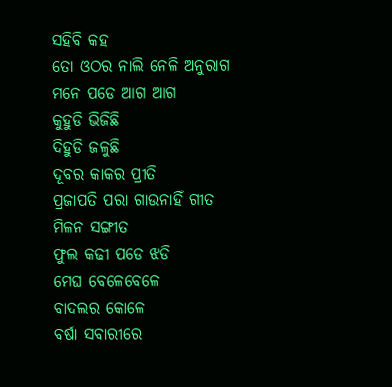ସହିବି କହ
ତୋ ଓଠର ନାଲି ନେଳି ଅନୁରାଗ
ମନେ ପଡେ ଆଗ ଆଗ
କୁହୁଡି ଭିଜିଛି
ଦିହୁଡି ଜଳୁଛି
ଦୂବର କାକର ପ୍ରୀତି
ପ୍ରଜାପତି ପରା ଗାଉନାହିଁ ଗୀତ
ମିଳନ ସଙ୍ଗୀତ
ଫୁଲ କଢୀ ପଡେ ଝଡି
ମେଘ ବେଳେବେଳେ
ବାଦଲର କୋଳେ
ବର୍ଷା ସବାରୀରେ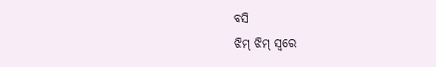ବସି
ଝିମ୍ ଝିମ୍ ସ୍ବରେ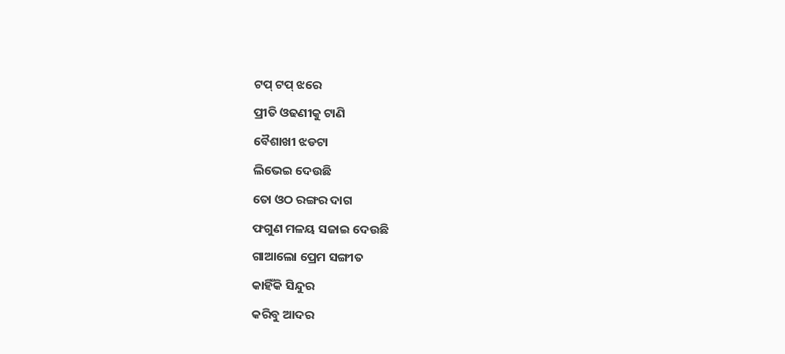ଟପ୍ ଟପ୍ ଝରେ
ପ୍ରୀତି ଓଢଣୀକୁ ଟାଣି
ବୈଶାଖୀ ଝଡଟା
ଲିଭେଇ ଦେଉଛି
ତୋ ଓଠ ରଙ୍ଗର ଦାଗ
ଫଗୁଣ ମଳୟ ସଜାଇ ଦେଉଛି
ଗାଆଲୋ ପ୍ରେମ ସଙ୍ଗୀତ
କାହିଁକି ସିନ୍ଦୁର
କରିବୁ ଆଦର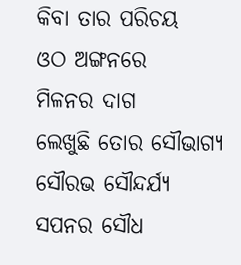କିବା ତାର ପରିଚୟ
ଓଠ ଅଙ୍ଗନରେ
ମିଳନର ଦାଗ
ଲେଖୁଛି ତୋର ସୌଭାଗ୍ୟ
ସୌରଭ ସୌନ୍ଦର୍ଯ୍ୟ
ସପନର ସୌଧ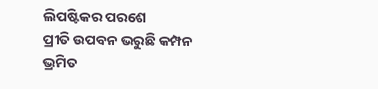ଲିପଷ୍ଟିକର ପରଶେ
ପ୍ରୀତି ଉପବନ ଭରୁଛି କମ୍ପନ
ଭ୍ରମିତ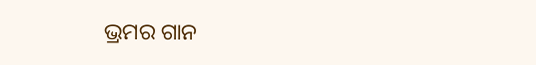ଭ୍ରମର ଗାନ